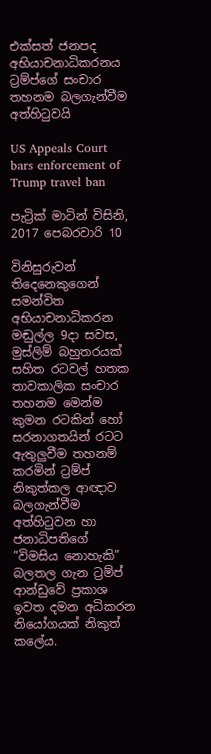එක්සත් ජනපද අභියාචනාධිකරනය ට්‍රම්ප්ගේ සංචාර තහනම බලගැන්වීම අත්හිටුවයි

US Appeals Court bars enforcement of Trump travel ban

පැට්‍රික් මාටින් විසිනි, 2017 පෙබරවාරි 10

විනිසුරුවන් තිදෙනෙකුගෙන් සමන්විත අභියාචනාධිකරන මඬුල්ල 9දා සවස, මුස්ලිම් බහුතරයක් සහිත රටවල් හතක තාවකාලික සංචාර තහනම මෙන්ම කුමන රටකින් හෝ සරනාගතයින් රටට ඇතුලුවීම තහනම් කරමින් ට්‍රම්ප් නිකුත්කල ආඥාව බලගැන්වීම අත්හිටුවන හා ජනාධිපතිගේ ”විමසිය නොහැකි” බලතල ගැන ට්‍රම්ප් ආන්ඩුවේ ප්‍රකාශ ඉවත දමන අධිකරන නියෝගයක් නිකුත් කලේය.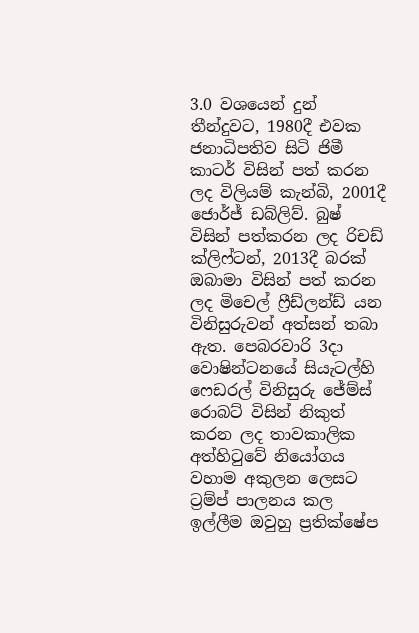3.0 වශයෙන් දුන් තීන්දුවට, 1980දී එවක ජනාධිපතිව සිටි ජිමී කාටර් විසින් පත් කරන ලද විලියම් කැන්බි, 2001දී ජොර්ජ් ඩබ්ලිව්. බුෂ් විසින් පත්කරන ලද රිචඩ් ක්ලිෆ්ටන්, 2013දී බරක් ඔබාමා විසින් පත් කරන ලද මිචෙල් ෆ්‍රීඩ්ලන්ඩ් යන විනිසුරුවන් අත්සන් තබා ඇත. පෙබරවාරි 3දා වොෂින්ටනයේ සියැටල්හි ෆෙඩරල් විනිසුරු ජේම්ස් රොබට් විසින් නිකුත් කරන ලද තාවකාලික අත්හිටුවේ නියෝගය වහාම අකුලන ලෙසට ට්‍රම්ප් පාලනය කල ඉල්ලීම ඔවුහු ප්‍රතික්ෂේප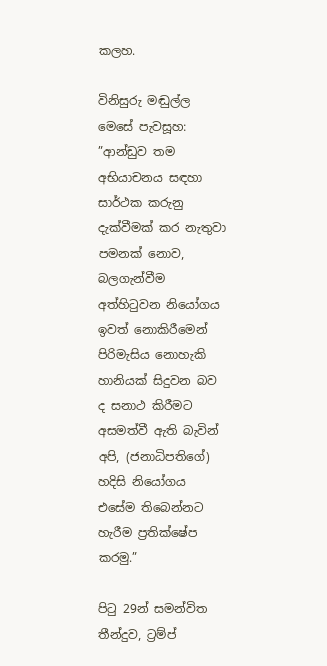කලහ.

විනිසුරු මඬුල්ල මෙසේ පැවසූහ: ”ආන්ඩුව තම අභියාචනය සඳහා සාර්ථක කරුනු දැක්වීමක් කර නැතුවා පමනක් නොව, බලගැන්වීම අත්හිටුවන නියෝගය ඉවත් නොකිරීමෙන් පිරිමැසිය නොහැකි හානියක් සිදුවන බව ද සනාථ කිරීමට අසමත්වී ඇති බැවින් අපි, (ජනාධිපතිගේ) හදිසි නියෝගය එසේම තිබෙන්නට හැරීම ප්‍රතික්ෂේප කරමු.”

පිටු 29න් සමන්විත තීන්දුව, ට්‍රම්ප්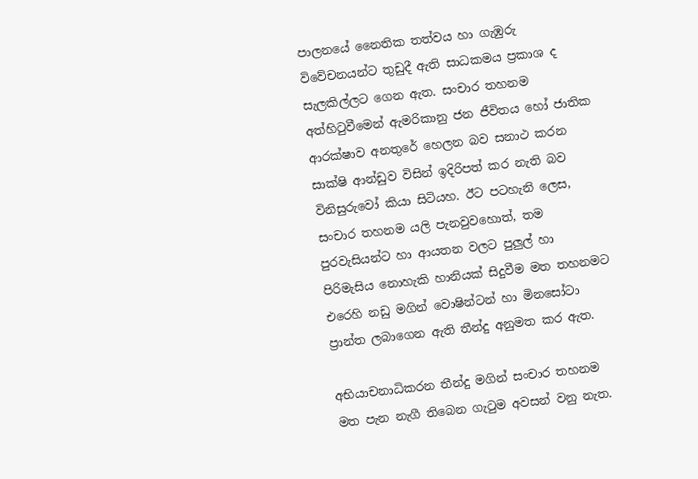පාලනයේ නෛතික තත්වය හා ගැඹුරු විවේචනයන්ට තුඩුදී ඇති සාධකමය ප්‍රකාශ ද සැලකිල්ලට ගෙන ඇත. සංචාර තහනම අත්හිටුවීමෙන් ඇමරිකානු ජන ජීවිතය හෝ ජාතික ආරක්ෂාව අනතුරේ හෙලන බව සනාථ කරන සාක්ෂි ආන්ඩුව විසින් ඉදිරිපත් කර නැති බව විනිසුරුවෝ කියා සිටියහ. ඊට පටහැනි ලෙස, සංචාර තහනම යලි පැනවුවහොත්, තම පුරවැසියන්ට හා ආයතන වලට පුලුල් හා පිරිමැසිය නොහැකි හානියක් සිදුවීම මත තහනමට එරෙහි නඩු මගින් වොෂින්ටන් හා මිනසෝටා ප්‍රාන්ත ලබාගෙන ඇති තීන්දු අනුමත කර ඇත.

අභියාචනාධිකරන තීන්දු මගින් සංචාර තහනම මත පැන නැගී තිබෙන ගැටුම අවසන් වනු නැත.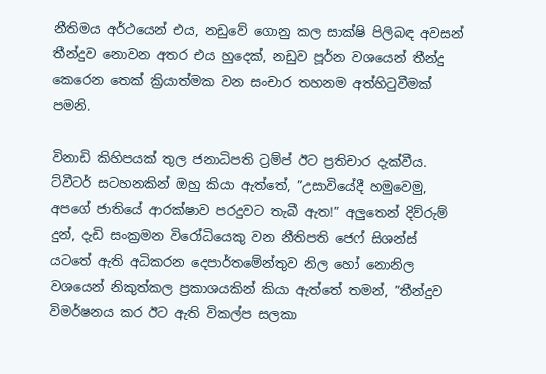නීතිමය අර්ථයෙන් එය, නඩුවේ ගොනු කල සාක්ෂි පිලිබඳ අවසන් තීන්දුව නොවන අතර එය හුදෙක්, නඩුව පූර්න වශයෙන් තීන්දු කෙරෙන තෙක් ක්‍රියාත්මක වන සංචාර තහනම අත්හිටුවීමක් පමනි.

විනාඩි කිහිපයක් තුල ජනාධිපති ට්‍රම්ප් ඊට ප්‍රතිචාර දැක්වීය. ට්වීටර් සටහනකින් ඔහු කියා ඇත්තේ, ”උසාවියේදී හමුවෙමු, අපගේ ජාතියේ ආරක්ෂාව පරදුවට තැබී ඇත!” අලුතෙන් දිව්රුම් දුන්, දැඩි සංක්‍රමන විරෝධියෙකු වන නීතිපති ජෙෆ් සිශන්ස් යටතේ ඇති අධිකරන දෙපාර්තමේන්තුව නිල හෝ නොනිල වශයෙන් නිකුත්කල ප්‍රකාශයකින් කියා ඇත්තේ තමන්, ”තීන්දුව විමර්ෂනය කර ඊට ඇති විකල්ප සලකා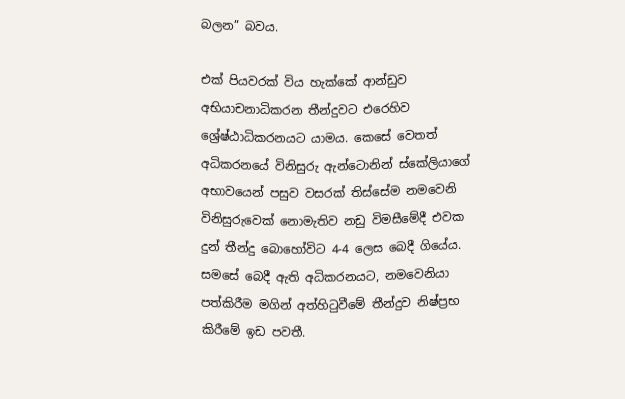බලන” බවය.

එක් පියවරක් විය හැක්කේ ආන්ඩුව අභියාචනාධිකරන තීන්දුවට එරෙහිව ශ්‍රේෂ්ඨාධිකරනයට යාමය. කෙසේ වෙතත් අධිකරනයේ විනිසුරු ඇන්ටොනින් ස්කේලියාගේ අභාවයෙන් පසුව වසරක් තිස්සේම නමවෙනි විනිසුරුවෙක් නොමැතිව නඩු විමසීමේදී එවක දුන් තීන්දු බොහෝවිට 4-4 ලෙස බෙදී ගියේය. සමසේ බෙදී ඇති අධිකරනයට, නමවෙනියා පත්කිරීම මගින් අත්හිටුවීමේ තීන්දුව නිෂ්ප්‍රභ කිරීමේ ඉඩ පවතී.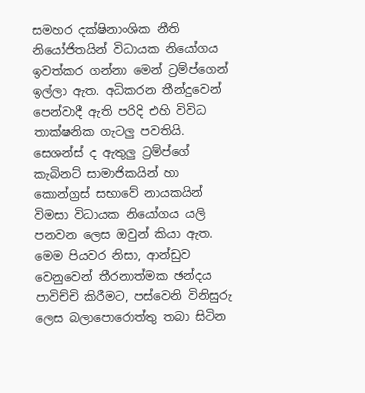සමහර දක්ෂිනාංශික නීති නියෝජිතයින් විධායක නියෝගය ඉවත්කර ගන්නා මෙන් ට්‍රම්ප්ගෙන් ඉල්ලා ඇත. අධිකරන තීන්දුවෙන් පෙන්වාදී ඇති පරිදි එහි විවිධ තාක්ෂනික ගැටලු පවතියි. සෙශන්ස් ද ඇතුලු ට්‍රම්ප්ගේ කැබිනට් සාමාජිකයින් හා කොන්ග්‍රස් සභාවේ නායකයින් විමසා විධායක නියෝගය යලි පනවන ලෙස ඔවුන් කියා ඇත. මෙම පියවර නිසා, ආන්ඩුව වෙනුවෙන් තීරනාත්මක ඡන්දය පාවිච්චි කිරීමට, පස්වෙනි විනිසුරු ලෙස බලාපොරොත්තු තබා සිටින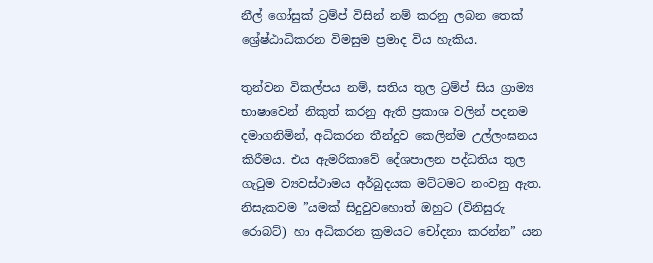නීල් ගෝසුක් ට්‍රම්ප් විසින් නම් කරනු ලබන තෙක් ශ්‍රේෂ්ඨාධිකරන විමසුම ප්‍රමාද විය හැකිය.

තුන්වන විකල්පය නම්, සතිය තුල ට්‍රම්ප් සිය ග්‍රාම්‍ය භාෂාවෙන් නිකුත් කරනු ඇති ප්‍රකාශ වලින් පදනම දමාගනිමින්, අධිකරන තීන්දුව කෙලින්ම උල්ලංඝනය කිරීමය. එය ඇමරිකාවේ දේශපාලන පද්ධතිය තුල ගැටුම ව්‍යවස්ථාමය අර්බුදයක මට්ටමට නංවනු ඇත. නිසැකවම ”යමක් සිදුවුවහොත් ඔහුට (විනිසුරු රොබට්) හා අධිකරන ක්‍රමයට චෝදනා කරන්න” යන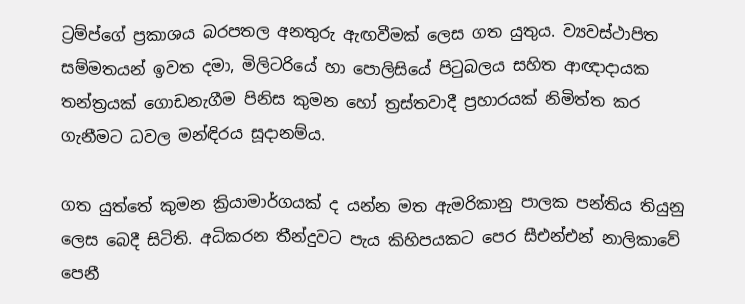ට්‍රම්ප්ගේ ප්‍රකාශය බරපතල අනතුරු ඇඟවීමක් ලෙස ගත යුතුය. ව්‍යවස්ථාපිත සම්මතයන් ඉවත දමා, මිලිටරියේ හා පොලිසියේ පිටුබලය සහිත ආඥාදායක තන්ත්‍රයක් ගොඩනැගීම පිනිස කුමන හෝ ත්‍රස්තවාදී ප්‍රහාරයක් නිමිත්ත කර ගැනීමට ධවල මන්ඳිරය සූදානම්ය.

ගත යුත්තේ කුමන ක්‍රියාමාර්ගයක් ද යන්න මත ඇමරිකානු පාලක පන්තිය තියුනු ලෙස බෙදී සිටිති. අධිකරන තීන්දුවට පැය කිහිපයකට පෙර සීඑන්එන් නාලිකාවේ පෙනී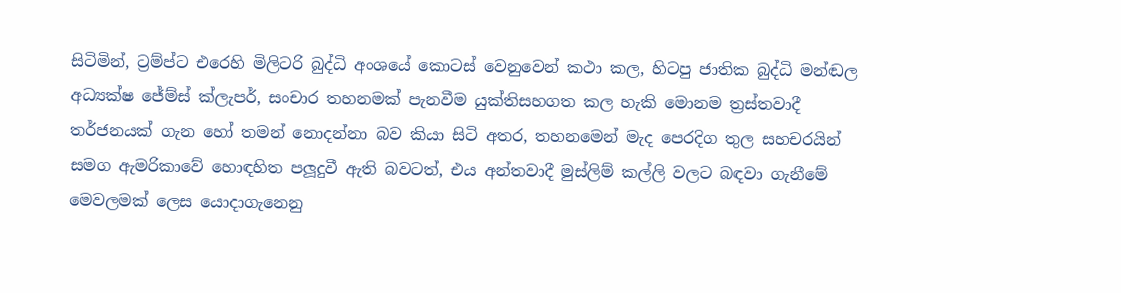සිටිමින්, ට්‍රම්ප්ට එරෙහි මිලිටරි බුද්ධි අංශයේ කොටස් වෙනුවෙන් කථා කල, හිටපු ජාතික බුද්ධි මන්ඬල අධ්‍යක්ෂ ජේම්ස් ක්ලැපර්, සංචාර තහනමක් පැනවීම යුක්තිසහගත කල හැකි මොනම ත්‍රස්තවාදී තර්ජනයක් ගැන හෝ තමන් නොදන්නා බව කියා සිටි අතර, තහනමෙන් මැද පෙරදිග තුල සහචරයින් සමග ඇමරිකාවේ හොඳහිත පලූදුවී ඇති බවටත්, එය අන්තවාදී මුස්ලිම් කල්ලි වලට බඳවා ගැනීමේ මෙවලමක් ලෙස යොදාගැනෙනු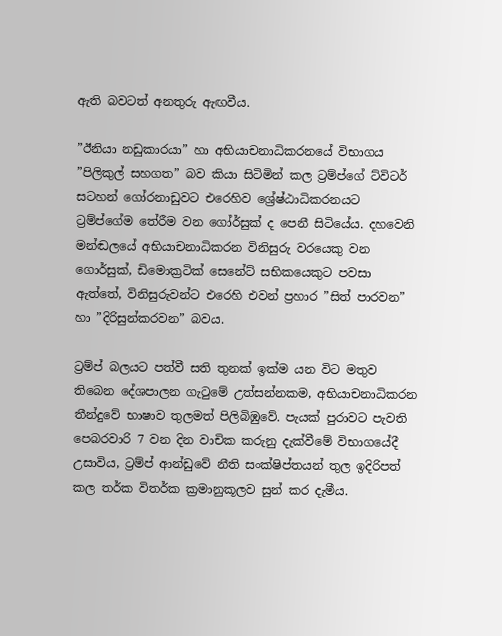ඇති බවටත් අනතුරු ඇඟවීය.

”ඊනියා නඩුකාරයා” හා අභියාචනාධිකරනයේ විභාගය ”පිලිකුල් සහගත” බව කියා සිටිමින් කල ට්‍රම්ප්ගේ ට්විටර් සටහන් ගෝරනාඩුවට එරෙහිව ශ්‍රේෂ්ඨාධිකරනයට ට්‍රම්ප්ගේම තේරීම වන ගෝර්සුක් ද පෙනී සිටියේය. දහවෙනි මන්ඬලයේ අභියාචනාධිකරන විනිසුරු වරයෙකු වන ගොර්සුක්, ඩිමොක්‍රටික් සෙනේට් සභිකයෙකුට පවසා ඇත්තේ, විනිසුරුවන්ට එරෙහි එවන් ප්‍රහාර ”සිත් පාරවන” හා ”දිරිසුන්කරවන” බවය.

ට්‍රම්ප් බලයට පත්වී සති තුනක් ඉක්ම යන විට මතුව තිබෙන දේශපාලන ගැටුමේ උත්සන්නකම, අභියාචනාධිකරන තීන්දුවේ භාෂාව තුලමත් පිලිබිඹුවේ. පැයක් පුරාවට පැවති පෙබරවාරි 7 වන දින වාචික කරුනු දැක්වීමේ විභාගයේදී උසාවිය, ට්‍රම්ප් ආන්ඩුවේ නීති සංක්ෂිප්තයන් තුල ඉදිරිපත් කල තර්ක විතර්ක ක්‍රමානුකූලව සුන් කර දැමීය.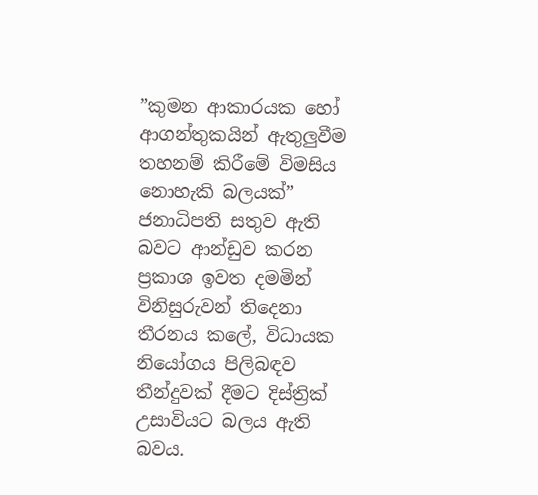”කුමන ආකාරයක හෝ ආගන්තුකයින් ඇතුලුවීම තහනම් කිරීමේ විමසිය නොහැකි බලයක්” ජනාධිපති සතුව ඇති බවට ආන්ඩුව කරන ප්‍රකාශ ඉවත දමමින් විනිසුරුවන් තිදෙනා තීරනය කලේ, විධායක නියෝගය පිලිබඳව තීන්දුවක් දීමට දිස්ත්‍රික් උසාවියට බලය ඇති බවය.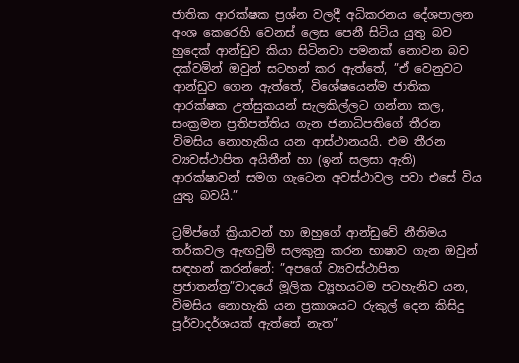ජාතික ආරක්ෂක ප්‍රශ්න වලදී අධිකරනය දේශපාලන අංශ කෙරෙහි වෙනස් ලෙස පෙනී සිටිය යුතු බව හුදෙක් ආන්ඩුව කියා සිටිනවා පමනක් නොවන බව දක්වමින් ඔවුන් සටහන් කර ඇත්තේ, ”ඒ වෙනුවට ආන්ඩුව ගෙන ඇත්තේ, විශේෂයෙන්ම ජාතික ආරක්ෂක උත්සුකයන් සැලකිල්ලට ගන්නා කල, සංක්‍රමන ප්‍රතිපත්තිය ගැන ජනාධිපතිගේ තීරන විමසිය නොහැකිය යන ආස්ථානයයි. එම තීරන ව්‍යවස්ථාපිත අයිතීන් හා (ඉන් සලසා ඇති) ආරක්ෂාවන් සමග ගැටෙන අවස්ථාවල පවා එසේ විය යුතු බවයි.”

ට්‍රම්ප්ගේ ක්‍රියාවන් හා ඔහුගේ ආන්ඩුවේ නීතිමය තර්කවල ඇඟවුම් සලකුනු කරන භාෂාව ගැන ඔවුන් සඳහන් කරන්නේ: ”අපගේ ව්‍යවස්ථාපිත ප්‍රජාතන්ත්‍ර”වාදයේ මූලික ව්‍යූහයටම පටහැනිව යන, විමසිය නොහැකි යන ප්‍රකාශයට රුකුල් දෙන කිසිදු පූර්වාදර්ශයක් ඇත්තේ නැත”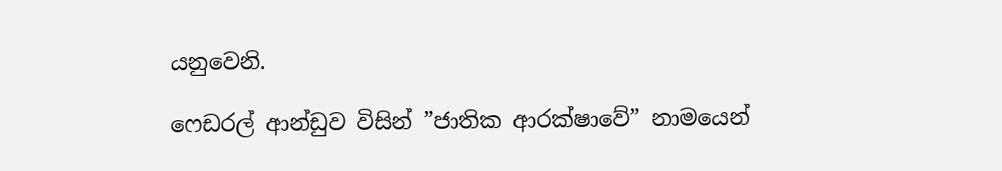යනුවෙනි.

ෆෙඩරල් ආන්ඩුව විසින් ”ජාතික ආරක්ෂාවේ” නාමයෙන්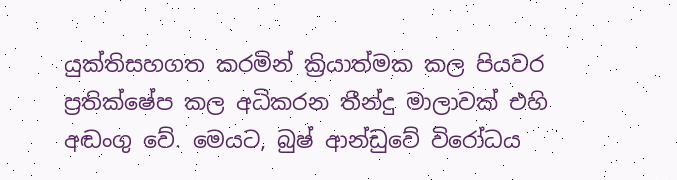යුක්තිසහගත කරමින් ක්‍රියාත්මක කල පියවර ප්‍රතික්ෂේප කල අධිකරන තීන්දු මාලාවක් එහි අඬංගු වේ. මෙයට, බුෂ් ආන්ඩුවේ විරෝධය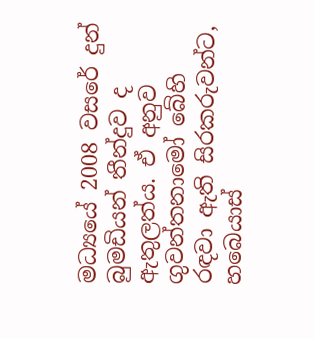මධ්‍යයේ 2008 වසරේ දුන් බුමඩියන් තීන්දුව ද ඇතුලත්ය. ඒ අනුව ගුවන්තනාමෝ බේහි රඳවා ඇති සිරකරුවන්ට, හබෙයාස්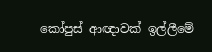කෝපුස් ආඥාවක් ඉල්ලීමේ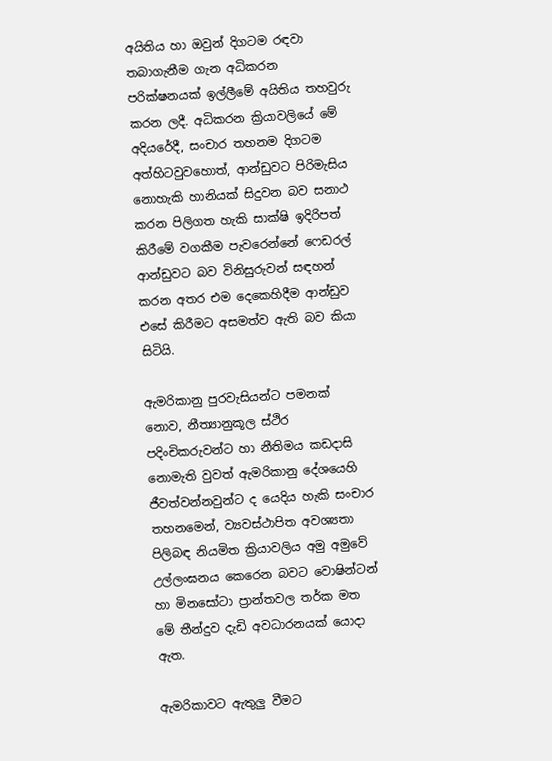අයිතිය හා ඔවුන් දිගටම රඳවා තබාගැනීම ගැන අධිකරන පරික්ෂනයක් ඉල්ලීමේ අයිතිය තහවුරු කරන ලදී. අධිකරන ක්‍රියාවලියේ මේ අදියරේදී, සංචාර තහනම දිගටම අත්හිටවුවහොත්, ආන්ඩුවට පිරිමැසිය නොහැකි හානියක් සිදුවන බව සනාථ කරන පිලිගත හැකි සාක්ෂි ඉදිරිපත් කිරීමේ වගකීම පැවරෙන්නේ ෆෙඩරල් ආන්ඩුවට බව විනිසුරුවන් සඳහන් කරන අතර එම දෙකෙහිදීම ආන්ඩුව එසේ කිරීමට අසමත්ව ඇති බව කියා සිටියි.

ඇමරිකානු පුරවැසියන්ට පමනක් නොව, නීත්‍යානුකූල ස්ථිර පදිංචිකරුවන්ට හා නීතිමය කඩදාසි නොමැති වුවත් ඇමරිකානු දේශයෙහි ජීවත්වන්නවුන්ට ද යෙදිය හැකි සංචාර තහනමෙන්, ව්‍යවස්ථාපිත අවශ්‍යතා පිලිබඳ නියමිත ක්‍රියාවලිය අමු අමුවේ උල්ලංඝනය කෙරෙන බවට වොෂින්ටන් හා මිනසෝටා ප්‍රාන්තවල තර්ක මත මේ තීන්දුව දැඩි අවධාරනයක් යොදා ඇත.

ඇමරිකාවට ඇතුලු වීමට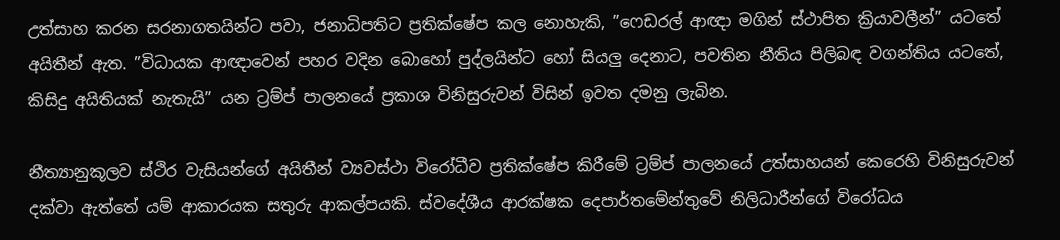උත්සාහ කරන සරනාගතයින්ට පවා, ජනාධිපතිට ප්‍රතික්ෂේප කල නොහැකි, ”ෆෙඩරල් ආඥා මගින් ස්ථාපිත ක්‍රියාවලීන්” යටතේ අයිතීන් ඇත. ”විධායක ආඥාවෙන් පහර වදින බොහෝ පුද්ලයින්ට හෝ සියලු දෙනාට, පවතින නීතිය පිලිබඳ වගන්තිය යටතේ, කිසිදු අයිතියක් නැතැයි” යන ට්‍රම්ප් පාලනයේ ප්‍රකාශ විනිසුරුවන් විසින් ඉවත දමනු ලැබින.

නීත්‍යානුකූලව ස්ථිර වැසියන්ගේ අයිතීන් ව්‍යවස්ථා විරෝධීව ප්‍රතික්ෂේප කිරීමේ ට්‍රම්ප් පාලනයේ උත්සාහයන් කෙරෙහි විනිසුරුවන් දක්වා ඇත්තේ යම් ආකාරයක සතුරු ආකල්පයකි. ස්වදේශීය ආරක්ෂක දෙපාර්තමේන්තුවේ නිලිධාරීන්ගේ විරෝධය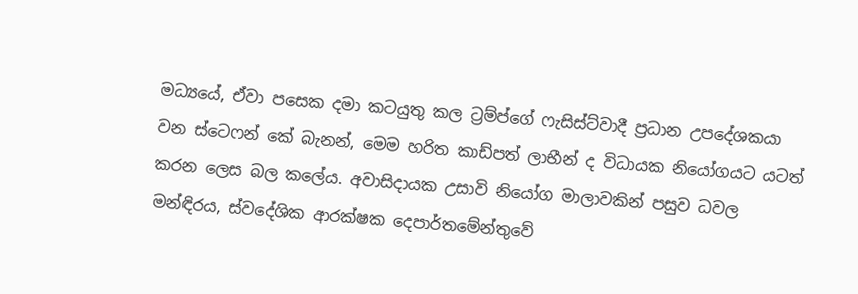මධ්‍යයේ, ඒවා පසෙක දමා කටයුතු කල ට්‍රම්ප්ගේ ෆැසිස්ට්වාදී ප්‍රධාන උපදේශකයා වන ස්ටෙෆන් කේ බැනන්, මෙම හරිත කාඩ්පත් ලාභීන් ද විධායක නියෝගයට යටත් කරන ලෙස බල කලේය. අවාසිදායක උසාවි නියෝග මාලාවකින් පසුව ධවල මන්ඳිරය, ස්වදේශික ආරක්ෂක දෙපාර්තමේන්තුවේ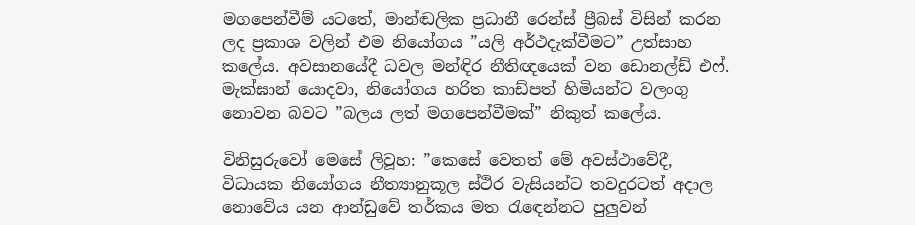මගපෙන්වීම් යටතේ, මාන්ඬලික ප්‍රධානී රෙන්ස් ප්‍රීබස් විසින් කරන ලද ප්‍රකාශ වලින් එම නියෝගය ”යලි අර්ථදැක්වීමට” උත්සාහ කලේය. අවසානයේදී ධවල මන්ඳිර නීතිඥයෙක් වන ඩොනල්ඩ් එෆ්. මැක්ඝාන් යොදවා, නියෝගය හරිත කාඩ්පත් හිමියන්ට වලංගු නොවන බවට ”බලය ලත් මගපෙන්වීමක්” නිකුත් කලේය.

විනිසුරුවෝ මෙසේ ලිවූහ: ”කෙසේ වෙතත් මේ අවස්ථාවේදී, විධායක නියෝගය නීත්‍යානුකූල ස්ථිර වැසියන්ට තවදුරටත් අදාල නොවේය යන ආන්ඩුවේ තර්කය මත රැඳෙන්නට පුලුවන්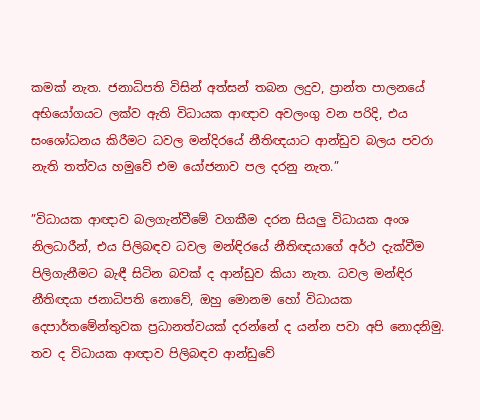කමක් නැත. ජනාධිපති විසින් අත්සන් තබන ලදුව, ප්‍රාන්ත පාලනයේ අභියෝගයට ලක්ව ඇති විධායක ආඥාව අවලංගු වන පරිදි, එය සංශෝධනය කිරීමට ධවල මන්දිරයේ නීතිඥයාට ආන්ඩුව බලය පවරා නැති තත්වය හමුවේ එම යෝජනාව පල දරනු නැත.”

”විධායක ආඥාව බලගැන්වීමේ වගකීම දරන සියලු විධායක අංශ නිලධාරීන්, එය පිලිබඳව ධවල මන්ඳිරයේ නීතිඥයාගේ අර්ථ දැක්වීම පිලිගැනීමට බැඳී සිටින බවක් ද ආන්ඩුව කියා නැත. ධවල මන්ඳිර නීතිඥයා ජනාධිපති නොවේ, ඔහු මොනම හෝ විධායක දෙපාර්තමේන්තුවක ප්‍රධානත්වයක් දරන්නේ ද යන්න පවා අපි නොදනිමු. තව ද විධායක ආඥාව පිලිබඳව ආන්ඩුවේ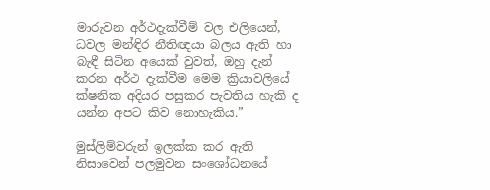මාරුවන අර්ථදැක්වීම් වල එලියෙන්, ධවල මන්ඳිර නීතිඥයා බලය ඇති හා බැඳී සිටින අයෙක් වුවත්, ඔහු දැන් කරන අර්ථ දැක්වීම මෙම ක්‍රියාවලියේ ක්ෂනික අදියර පසුකර පැවතිය හැකි ද යන්න අපට කිව නොහැකිය.”

මුස්ලිම්වරුන් ඉලක්ක කර ඇති නිසාවෙන් පලමුවන සංශෝධනයේ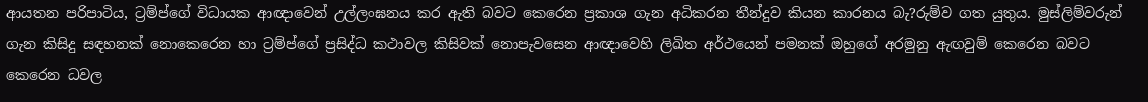ආයතන පරිපාටිය, ට්‍රම්ප්ගේ විධායක ආඥාවෙන් උල්ලංඝනය කර ඇති බවට කෙරෙන ප්‍රකාශ ගැන අධිකරන තීන්දුව කියන කාරනය බැ?රුම්ව ගත යුතුය. මුස්ලිම්වරුන් ගැන කිසිදු සඳහනක් නොකෙරෙන හා ට්‍රම්ප්ගේ ප්‍රසිද්ධ කථාවල කිසිවක් නොපැවසෙන ආඥාවෙහි ලිඛිත අර්ථයෙන් පමනක් ඔහුගේ අරමුනු ඇඟවුම් කෙරෙන බවට කෙරෙන ධවල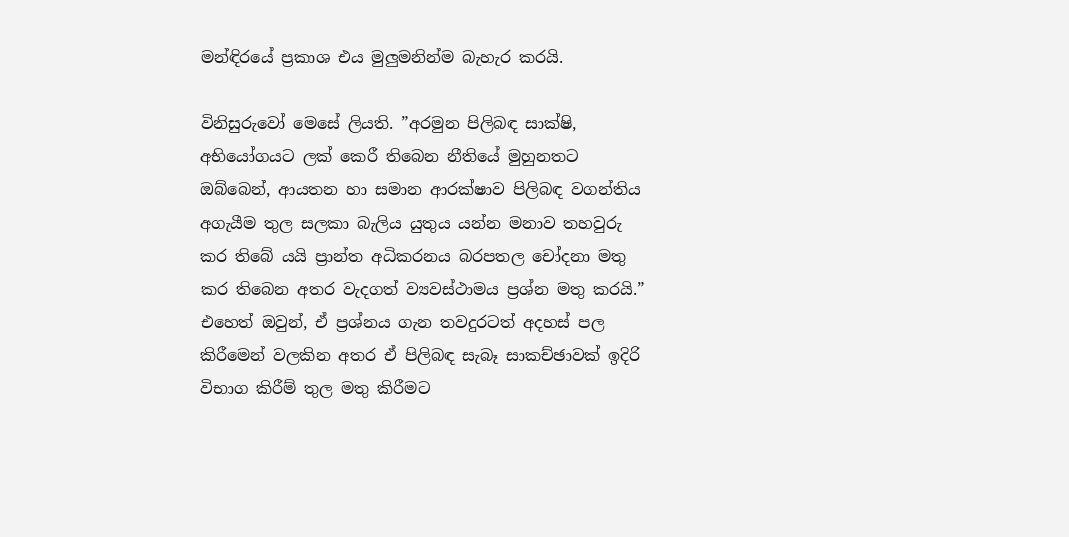මන්ඳිරයේ ප්‍රකාශ එය මුලුමනින්ම බැහැර කරයි.

විනිසුරුවෝ මෙසේ ලියති. ”අරමුන පිලිබඳ සාක්ෂි, අභියෝගයට ලක් කෙරී තිබෙන නීතියේ මුහුනතට ඔබ්බෙන්, ආයතන හා සමාන ආරක්ෂාව පිලිබඳ වගන්තිය අගැයීම තුල සලකා බැලිය යුතුය යන්න මනාව තහවුරු කර තිබේ යයි ප්‍රාන්ත අධිකරනය බරපතල චෝදනා මතු කර තිබෙන අතර වැදගත් ව්‍යවස්ථාමය ප්‍රශ්න මතු කරයි.” එහෙත් ඔවුන්, ඒ ප්‍රශ්නය ගැන තවදුරටත් අදහස් පල කිරීමෙන් වලකින අතර ඒ පිලිබඳ සැබෑ සාකච්ඡාවක් ඉදිරි විභාග කිරීම් තුල මතු කිරීමට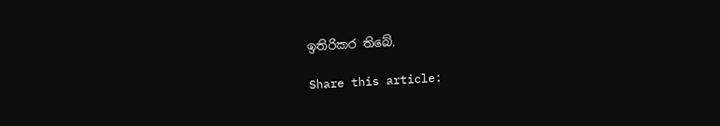ඉතිරිකර තිබේ.

Share this article: